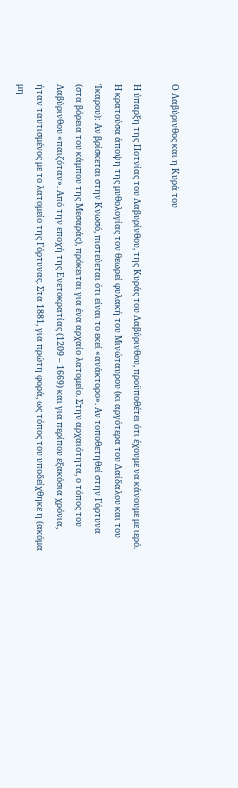Ο Λαβύρινθος και η Κυρά του

Η ύπαρξη της Ποτνίας του Λαβυρίνθου, της Κυράς του Λαβύρινθου, προϋποθέτει ότι έχουμε να κάνουμε με ιερό. Η κρατούσα άποψη της μυθολογίας τον θεωρεί φυλακή του Μινώταυρου (κι αργότερα του Δαίδαλου και του Ίκαρου): Αν βρίσκεται στην Κνωσό, πιστεύεται ότι είναι το εκεί «ανάκτορο». Αν τοποθετηθεί στην Γόρτυνα (στα βόρεια του κάμπου της Μεσαράς), πρόκειται για ένα αρχαίο λατομείο. Στην αρχαιότητα, ο τόπος του Λαβύρινθου «παιζόταν». Από την εποχή της Ενετοκρατίας (1209 – 1669) και για περίπου εξακόσια χρόνια, ήταν ταυτισμένος με το λατομείο της Γόρτυνας. Στα 1881, για πρώτη φορά, ως τόπος του υποδείχθηκε η (ακόμα μη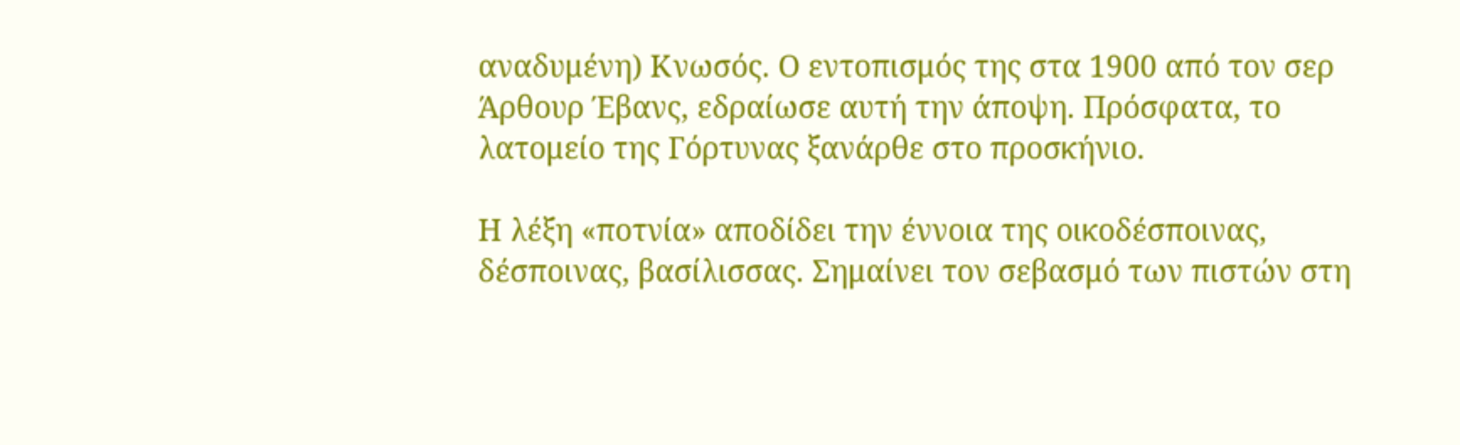αναδυμένη) Κνωσός. Ο εντοπισμός της στα 1900 από τον σερ Άρθουρ Έβανς, εδραίωσε αυτή την άποψη. Πρόσφατα, το λατομείο της Γόρτυνας ξανάρθε στο προσκήνιο.

Η λέξη «ποτνία» αποδίδει την έννοια της οικοδέσποινας, δέσποινας, βασίλισσας. Σημαίνει τον σεβασμό των πιστών στη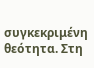συγκεκριμένη θεότητα. Στη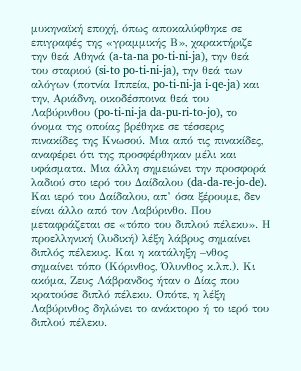μυκηναϊκή εποχή, όπως αποκαλύφθηκε σε επιγραφές της «γραμμικής Β», χαρακτήριζε την θεά Αθηνά (a-ta-na po-ti-ni-ja), την θεά του σταριού (si-to po-ti-ni-ja), την θεά των αλόγων (ποτνία Ιππεία, po-ti-ni-ja i-qe-ja) και την, Αριάδνη, οικοδέσποινα θεά του Λαβύρινθου (po-ti-ni-ja da-pu-ri-to-jo), το όνομα της οποίας βρέθηκε σε τέσσερις πινακίδες της Κνωσού. Μια από τις πινακίδες, αναφέρει ότι της προσφέρθηκαν μέλι και υφάσματα. Μια άλλη σημειώνει την προσφορά λαδιού στο ιερό του Δαίδαλου (da-da-re-jo-de). Και ιερό του Δαίδαλου, απ’ όσα ξέρουμε, δεν είναι άλλο από τον Λαβύρινθο. Που μεταφράζεται σε «τόπο του διπλού πέλεκυ». Η προελληνική (λυδική) λέξη λάβρυς σημαίνει διπλός πέλεκυς. Και η κατάληξη –νθος σημαίνει τόπο (Κόρινθος, Όλυνθος κ.λπ.). Κι ακόμα, Ζευς Λάβρανδος ήταν ο Δίας που κρατούσε διπλό πέλεκυ. Οπότε, η λέξη Λαβύρινθος δηλώνει το ανάκτορο ή το ιερό του διπλού πέλεκυ.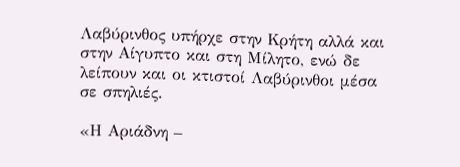Λαβύρινθος υπήρχε στην Κρήτη αλλά και στην Αίγυπτο και στη Μίλητο, ενώ δε λείπουν και οι κτιστοί Λαβύρινθοι μέσα σε σπηλιές.

«Η Αριάδνη –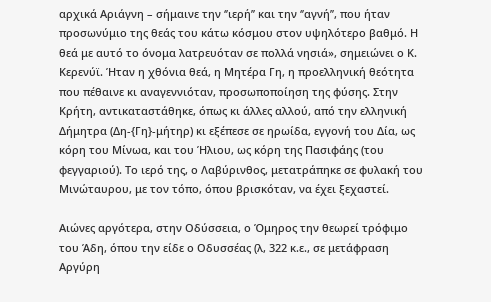αρχικά Αριάγνη – σήμαινε την ‘’ιερή’’ και την ‘’αγνή’’, που ήταν προσωνύμιο της θεάς του κάτω κόσμου στον υψηλότερο βαθμό. Η θεά με αυτό το όνομα λατρευόταν σε πολλά νησιά», σημειώνει ο Κ. Κερενύϊ. Ήταν η χθόνια θεά, η Μητέρα Γη, η προελληνική θεότητα που πέθαινε κι αναγεννιόταν, προσωποποίηση της φύσης. Στην Κρήτη, αντικαταστάθηκε, όπως κι άλλες αλλού, από την ελληνική Δήμητρα (Δη-{Γη}-μήτηρ) κι εξέπεσε σε ηρωίδα, εγγονή του Δία, ως κόρη του Μίνωα, και του Ήλιου, ως κόρη της Πασιφάης (του φεγγαριού). Το ιερό της, ο Λαβύρινθος, μετατράπηκε σε φυλακή του Μινώταυρου, με τον τόπο, όπου βρισκόταν, να έχει ξεχαστεί.

Αιώνες αργότερα, στην Οδύσσεια, ο Όμηρος την θεωρεί τρόφιμο του Άδη, όπου την είδε ο Οδυσσέας (λ, 322 κ.ε., σε μετάφραση Αργύρη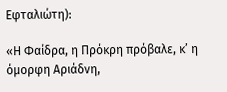Εφταλιώτη):

«Η Φαίδρα, η Πρόκρη πρόβαλε, κ’ η όμορφη Αριάδνη,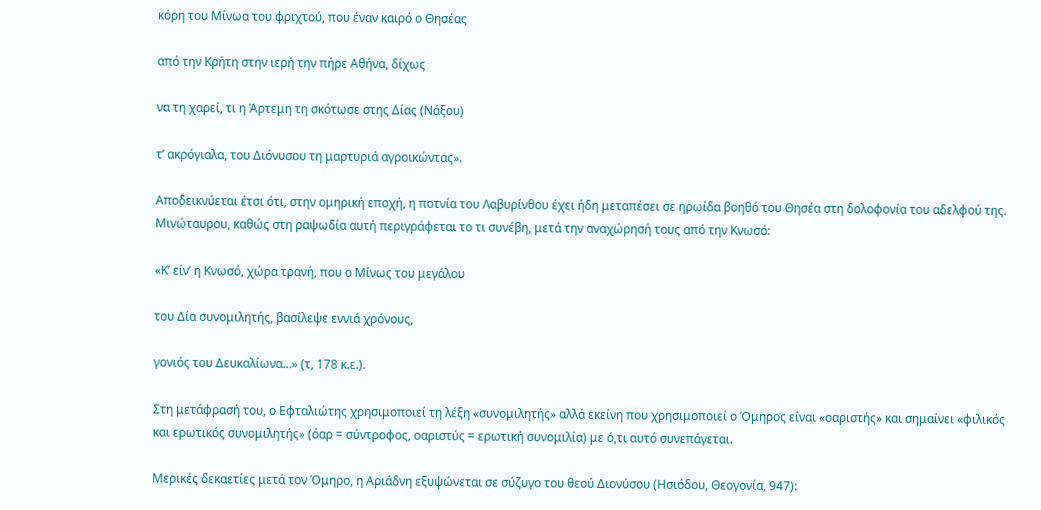κόρη του Μίνωα του φριχτού, που έναν καιρό ο Θησέας

από την Κρήτη στην ιερή την πήρε Αθήνα, δίχως

να τη χαρεί, τι η Άρτεμη τη σκότωσε στης Δίας (Νάξου)

τ’ ακρόγιαλα, του Διόνυσου τη μαρτυριά αγροικώντας».

Αποδεικνύεται έτσι ότι, στην ομηρική εποχή, η ποτνία του Λαβυρίνθου έχει ήδη μεταπέσει σε ηρωίδα βοηθό του Θησέα στη δολοφονία του αδελφού της. Μινώταυρου, καθώς στη ραψωδία αυτή περιγράφεται το τι συνέβη, μετά την αναχώρησή τους από την Κνωσό:

«Κ’ είν’ η Κνωσό, χώρα τρανή, που ο Μίνως του μεγάλου

του Δία συνομιλητής, βασίλεψε εννιά χρόνους,

γονιός του Δευκαλίωνα…» (τ, 178 κ.ε.).

Στη μετάφρασή του, ο Εφταλιώτης χρησιμοποιεί τη λέξη «συνομιλητής» αλλά εκείνη που χρησιμοποιεί ο Όμηρος είναι «οαριστής» και σημαίνει «φιλικός και ερωτικός συνομιλητής» (όαρ = σύντροφος, οαριστύς = ερωτική συνομιλία) με ό,τι αυτό συνεπάγεται.

Μερικές δεκαετίες μετά τον Όμηρο, η Αριάδνη εξυψώνεται σε σύζυγο του θεού Διονύσου (Ησιόδου, Θεογονία, 947):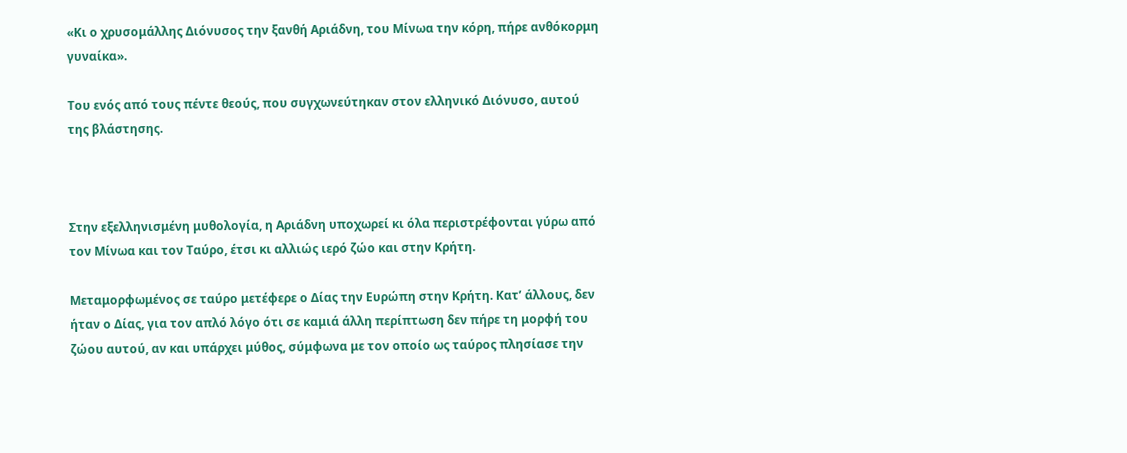«Κι ο χρυσομάλλης Διόνυσος την ξανθή Αριάδνη, του Μίνωα την κόρη, πήρε ανθόκορμη γυναίκα».

Του ενός από τους πέντε θεούς, που συγχωνεύτηκαν στον ελληνικό Διόνυσο, αυτού της βλάστησης.



Στην εξελληνισμένη μυθολογία, η Αριάδνη υποχωρεί κι όλα περιστρέφονται γύρω από τον Μίνωα και τον Ταύρο, έτσι κι αλλιώς ιερό ζώο και στην Κρήτη.

Μεταμορφωμένος σε ταύρο μετέφερε ο Δίας την Ευρώπη στην Κρήτη. Κατ’ άλλους, δεν ήταν ο Δίας, για τον απλό λόγο ότι σε καμιά άλλη περίπτωση δεν πήρε τη μορφή του ζώου αυτού, αν και υπάρχει μύθος, σύμφωνα με τον οποίο ως ταύρος πλησίασε την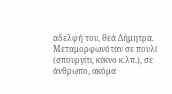αδελφή του, θεά Δήμητρα. Μεταμορφωνόταν σε πουλί (σπουργίτι, κύκνο κ.λπ.), σε άνθρωπο, ακόμα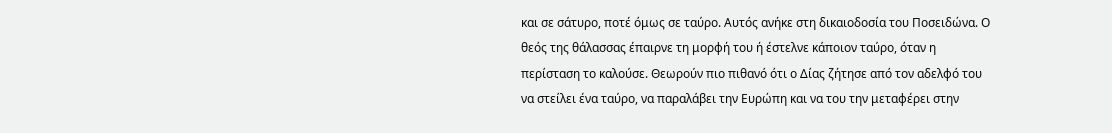και σε σάτυρο, ποτέ όμως σε ταύρο. Αυτός ανήκε στη δικαιοδοσία του Ποσειδώνα. Ο θεός της θάλασσας έπαιρνε τη μορφή του ή έστελνε κάποιον ταύρο, όταν η περίσταση το καλούσε. Θεωρούν πιο πιθανό ότι ο Δίας ζήτησε από τον αδελφό του να στείλει ένα ταύρο, να παραλάβει την Ευρώπη και να του την μεταφέρει στην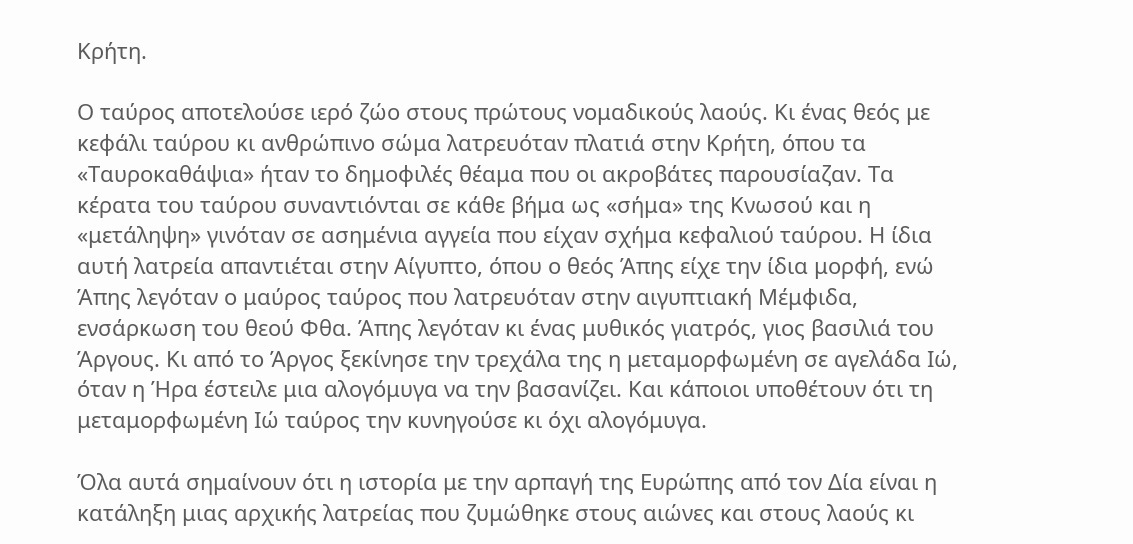Κρήτη.

Ο ταύρος αποτελούσε ιερό ζώο στους πρώτους νομαδικούς λαούς. Κι ένας θεός με κεφάλι ταύρου κι ανθρώπινο σώμα λατρευόταν πλατιά στην Κρήτη, όπου τα «Ταυροκαθάψια» ήταν το δημοφιλές θέαμα που οι ακροβάτες παρουσίαζαν. Τα κέρατα του ταύρου συναντιόνται σε κάθε βήμα ως «σήμα» της Κνωσού και η «μετάληψη» γινόταν σε ασημένια αγγεία που είχαν σχήμα κεφαλιού ταύρου. Η ίδια αυτή λατρεία απαντιέται στην Αίγυπτο, όπου ο θεός Άπης είχε την ίδια μορφή, ενώ Άπης λεγόταν ο μαύρος ταύρος που λατρευόταν στην αιγυπτιακή Μέμφιδα, ενσάρκωση του θεού Φθα. Άπης λεγόταν κι ένας μυθικός γιατρός, γιος βασιλιά του Άργους. Κι από το Άργος ξεκίνησε την τρεχάλα της η μεταμορφωμένη σε αγελάδα Ιώ, όταν η Ήρα έστειλε μια αλογόμυγα να την βασανίζει. Και κάποιοι υποθέτουν ότι τη μεταμορφωμένη Ιώ ταύρος την κυνηγούσε κι όχι αλογόμυγα.

Όλα αυτά σημαίνουν ότι η ιστορία με την αρπαγή της Ευρώπης από τον Δία είναι η κατάληξη μιας αρχικής λατρείας που ζυμώθηκε στους αιώνες και στους λαούς κι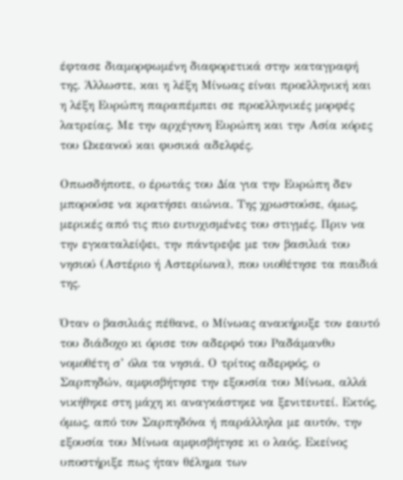έφτασε διαμορφωμένη διαφορετικά στην καταγραφή της. Άλλωστε, και η λέξη Μίνωας είναι προελληνική και η λέξη Ευρώπη παραπέμπει σε προελληνικές μορφές λατρείας. Με την αρχέγονη Ευρώπη και την Ασία κόρες του Ωκεανού και φυσικά αδελφές.

Οπωσδήποτε, ο έρωτάς του Δία για την Ευρώπη δεν μπορούσε να κρατήσει αιώνια. Της χρωστούσε, όμως, μερικές από τις πιο ευτυχισμένες του στιγμές. Πριν να την εγκαταλείψει, την πάντρεψε με τον βασιλιά του νησιού (Αστέριο ή Αστερίωνα), που υιοθέτησε τα παιδιά της.

Όταν ο βασιλιάς πέθανε, ο Μίνωας ανακήρυξε τον εαυτό του διάδοχο κι όρισε τον αδερφό του Ραδάμανθυ νομοθέτη σ’ όλα τα νησιά. Ο τρίτος αδερφός, ο Σαρπηδών, αμφισβήτησε την εξουσία του Μίνωα, αλλά νικήθηκε στη μάχη κι αναγκάστηκε να ξενιτευτεί. Εκτός, όμως, από τον Σαρπηδόνα ή παράλληλα με αυτόν, την εξουσία του Μίνωα αμφισβήτησε κι ο λαός. Εκείνος υποστήριξε πως ήταν θέλημα των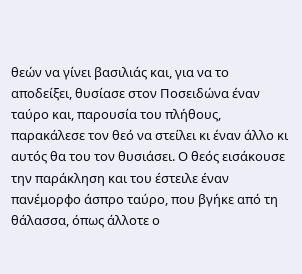θεών να γίνει βασιλιάς και, για να το αποδείξει, θυσίασε στον Ποσειδώνα έναν ταύρο και, παρουσία του πλήθους, παρακάλεσε τον θεό να στείλει κι έναν άλλο κι αυτός θα του τον θυσιάσει. Ο θεός εισάκουσε την παράκληση και του έστειλε έναν πανέμορφο άσπρο ταύρο, που βγήκε από τη θάλασσα, όπως άλλοτε ο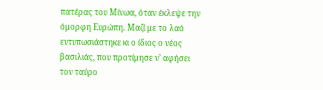πατέρας του Μίνωα, όταν έκλεψε την όμορφη Ευρώπη. Μαζί με το λαό εντυπωσιάστηκε κι ο ίδιος ο νέος βασιλιάς, που προτίμησε ν’ αφήσει τον ταύρο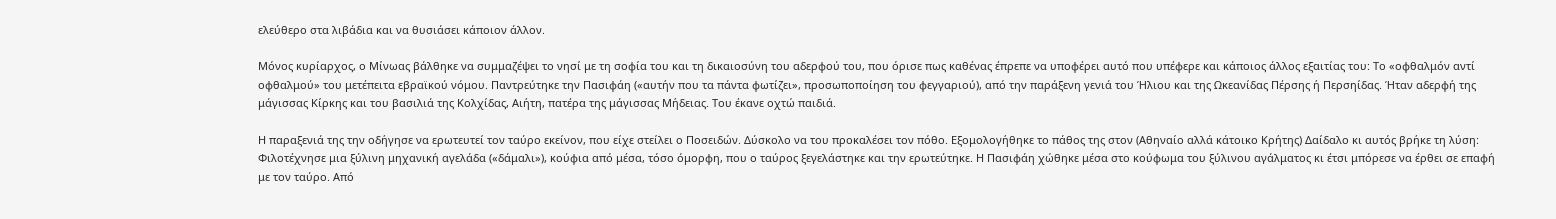ελεύθερο στα λιβάδια και να θυσιάσει κάποιον άλλον.

Μόνος κυρίαρχος, ο Μίνωας βάλθηκε να συμμαζέψει το νησί με τη σοφία του και τη δικαιοσύνη του αδερφού του, που όρισε πως καθένας έπρεπε να υποφέρει αυτό που υπέφερε και κάποιος άλλος εξαιτίας του: Το «οφθαλμόν αντί οφθαλμού» του μετέπειτα εβραϊκού νόμου. Παντρεύτηκε την Πασιφάη («αυτήν που τα πάντα φωτίζει», προσωποποίηση του φεγγαριού), από την παράξενη γενιά του Ήλιου και της Ωκεανίδας Πέρσης ή Περσηίδας. Ήταν αδερφή της μάγισσας Κίρκης και του βασιλιά της Κολχίδας, Αιήτη, πατέρα της μάγισσας Μήδειας. Του έκανε οχτώ παιδιά.

Η παραξενιά της την οδήγησε να ερωτευτεί τον ταύρο εκείνον, που είχε στείλει ο Ποσειδών. Δύσκολο να του προκαλέσει τον πόθο. Εξομολογήθηκε το πάθος της στον (Αθηναίο αλλά κάτοικο Κρήτης) Δαίδαλο κι αυτός βρήκε τη λύση: Φιλοτέχνησε μια ξύλινη μηχανική αγελάδα («δάμαλι»), κούφια από μέσα, τόσο όμορφη, που ο ταύρος ξεγελάστηκε και την ερωτεύτηκε. Η Πασιφάη χώθηκε μέσα στο κούφωμα του ξύλινου αγάλματος κι έτσι μπόρεσε να έρθει σε επαφή με τον ταύρο. Από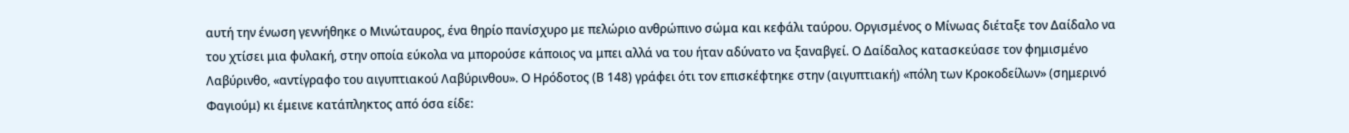αυτή την ένωση γεννήθηκε ο Μινώταυρος, ένα θηρίο πανίσχυρο με πελώριο ανθρώπινο σώμα και κεφάλι ταύρου. Οργισμένος ο Μίνωας διέταξε τον Δαίδαλο να του χτίσει μια φυλακή, στην οποία εύκολα να μπορούσε κάποιος να μπει αλλά να του ήταν αδύνατο να ξαναβγεί. Ο Δαίδαλος κατασκεύασε τον φημισμένο Λαβύρινθο, «αντίγραφο του αιγυπτιακού Λαβύρινθου». Ο Ηρόδοτος (Β 148) γράφει ότι τον επισκέφτηκε στην (αιγυπτιακή) «πόλη των Κροκοδείλων» (σημερινό Φαγιούμ) κι έμεινε κατάπληκτος από όσα είδε: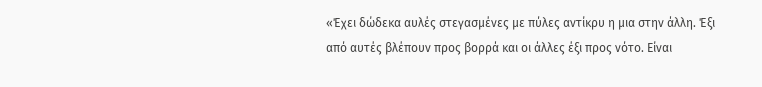«Έχει δώδεκα αυλές στεγασμένες με πύλες αντίκρυ η μια στην άλλη. Έξι από αυτές βλέπουν προς βορρά και οι άλλες έξι προς νότο. Είναι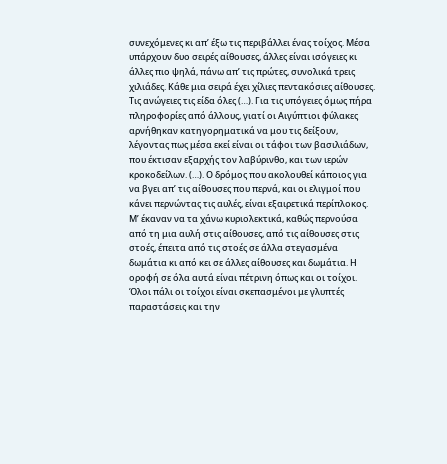συνεχόμενες κι απ’ έξω τις περιβάλλει ένας τοίχος. Μέσα υπάρχουν δυο σειρές αίθουσες, άλλες είναι ισόγειες κι άλλες πιο ψηλά, πάνω απ’ τις πρώτες, συνολικά τρεις χιλιάδες. Κάθε μια σειρά έχει χίλιες πεντακόσιες αίθουσες. Τις ανώγειες τις είδα όλες (…). Για τις υπόγειες όμως πήρα πληροφορίες από άλλους, γιατί οι Αιγύπτιοι φύλακες αρνήθηκαν κατηγορηματικά να μου τις δείξουν, λέγοντας πως μέσα εκεί είναι οι τάφοι των βασιλιάδων, που έκτισαν εξαρχής τον λαβύρινθο, και των ιερών κροκοδείλων. (…). Ο δρόμος που ακολουθεί κάποιος για να βγει απ’ τις αίθουσες που περνά, και οι ελιγμοί που κάνει περνώντας τις αυλές, είναι εξαιρετικά περίπλοκος. Μ’ έκαναν να τα χάνω κυριολεκτικά, καθώς περνούσα από τη μια αυλή στις αίθουσες, από τις αίθουσες στις στοές, έπειτα από τις στοές σε άλλα στεγασμένα δωμάτια κι από κει σε άλλες αίθουσες και δωμάτια. Η οροφή σε όλα αυτά είναι πέτρινη όπως και οι τοίχοι. Όλοι πάλι οι τοίχοι είναι σκεπασμένοι με γλυπτές παραστάσεις και την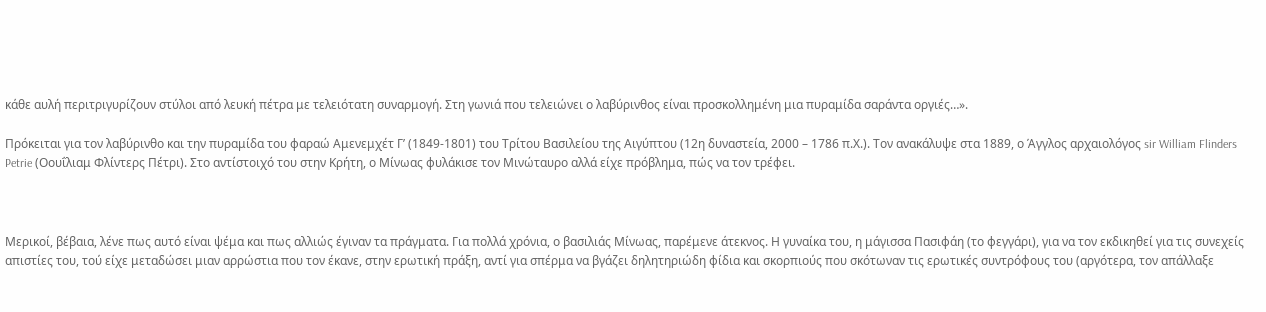κάθε αυλή περιτριγυρίζουν στύλοι από λευκή πέτρα με τελειότατη συναρμογή. Στη γωνιά που τελειώνει ο λαβύρινθος είναι προσκολλημένη μια πυραμίδα σαράντα οργιές…».

Πρόκειται για τον λαβύρινθο και την πυραμίδα του φαραώ Αμενεμχέτ Γ’ (1849-1801) του Τρίτου Βασιλείου της Αιγύπτου (12η δυναστεία, 2000 – 1786 π.Χ.). Τον ανακάλυψε στα 1889, ο Άγγλος αρχαιολόγος sir William Flinders Petrie (Οουΐλιαμ Φλίντερς Πέτρι). Στο αντίστοιχό του στην Κρήτη, ο Μίνωας φυλάκισε τον Μινώταυρο αλλά είχε πρόβλημα, πώς να τον τρέφει.



Μερικοί, βέβαια, λένε πως αυτό είναι ψέμα και πως αλλιώς έγιναν τα πράγματα. Για πολλά χρόνια, ο βασιλιάς Μίνωας, παρέμενε άτεκνος. Η γυναίκα του, η μάγισσα Πασιφάη (το φεγγάρι), για να τον εκδικηθεί για τις συνεχείς απιστίες του, τού είχε μεταδώσει μιαν αρρώστια που τον έκανε, στην ερωτική πράξη, αντί για σπέρμα να βγάζει δηλητηριώδη φίδια και σκορπιούς που σκότωναν τις ερωτικές συντρόφους του (αργότερα, τον απάλλαξε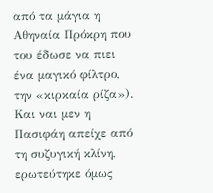από τα μάγια η Αθηναία Πρόκρη που του έδωσε να πιει ένα μαγικό φίλτρο, την «κιρκαία ρίζα»). Και ναι μεν η Πασιφάη απείχε από τη συζυγική κλίνη, ερωτεύτηκε όμως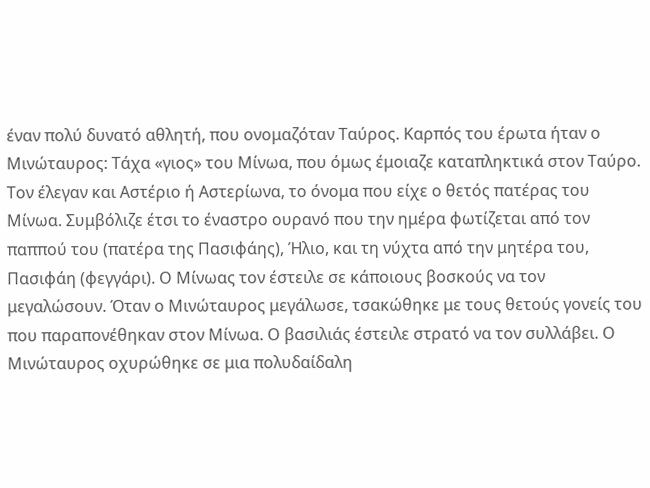έναν πολύ δυνατό αθλητή, που ονομαζόταν Ταύρος. Καρπός του έρωτα ήταν ο Μινώταυρος: Τάχα «γιος» του Μίνωα, που όμως έμοιαζε καταπληκτικά στον Ταύρο. Τον έλεγαν και Αστέριο ή Αστερίωνα, το όνομα που είχε ο θετός πατέρας του Μίνωα. Συμβόλιζε έτσι το έναστρο ουρανό που την ημέρα φωτίζεται από τον παππού του (πατέρα της Πασιφάης), Ήλιο, και τη νύχτα από την μητέρα του, Πασιφάη (φεγγάρι). Ο Μίνωας τον έστειλε σε κάποιους βοσκούς να τον μεγαλώσουν. Όταν ο Μινώταυρος μεγάλωσε, τσακώθηκε με τους θετούς γονείς του που παραπονέθηκαν στον Μίνωα. Ο βασιλιάς έστειλε στρατό να τον συλλάβει. Ο Μινώταυρος οχυρώθηκε σε μια πολυδαίδαλη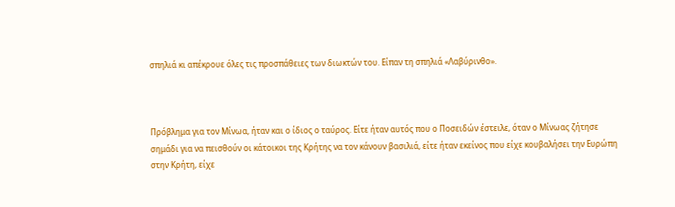σπηλιά κι απέκρουε όλες τις προσπάθειες των διωκτών του. Είπαν τη σπηλιά «Λαβύρινθο».



Πρόβλημα για τον Μίνωα, ήταν και ο ίδιος ο ταύρος. Είτε ήταν αυτός που ο Ποσειδών έστειλε, όταν ο Μίνωας ζήτησε σημάδι για να πεισθούν οι κάτοικοι της Κρήτης να τον κάνουν βασιλιά, είτε ήταν εκείνος που είχε κουβαλήσει την Ευρώπη στην Κρήτη, είχε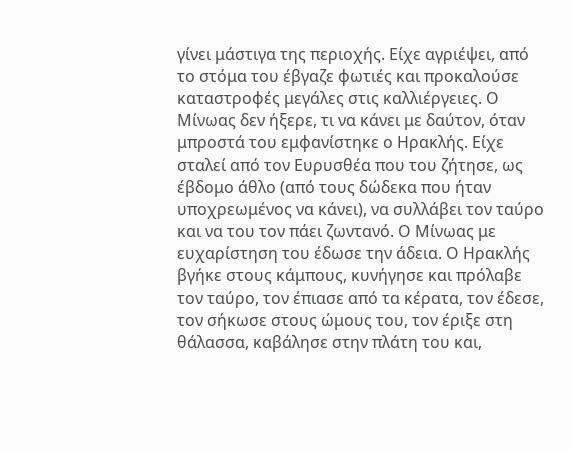γίνει μάστιγα της περιοχής. Είχε αγριέψει, από το στόμα του έβγαζε φωτιές και προκαλούσε καταστροφές μεγάλες στις καλλιέργειες. Ο Μίνωας δεν ήξερε, τι να κάνει με δαύτον, όταν μπροστά του εμφανίστηκε ο Ηρακλής. Είχε σταλεί από τον Ευρυσθέα που του ζήτησε, ως έβδομο άθλο (από τους δώδεκα που ήταν υποχρεωμένος να κάνει), να συλλάβει τον ταύρο και να του τον πάει ζωντανό. Ο Μίνωας με ευχαρίστηση του έδωσε την άδεια. Ο Ηρακλής βγήκε στους κάμπους, κυνήγησε και πρόλαβε τον ταύρο, τον έπιασε από τα κέρατα, τον έδεσε, τον σήκωσε στους ώμους του, τον έριξε στη θάλασσα, καβάλησε στην πλάτη του και,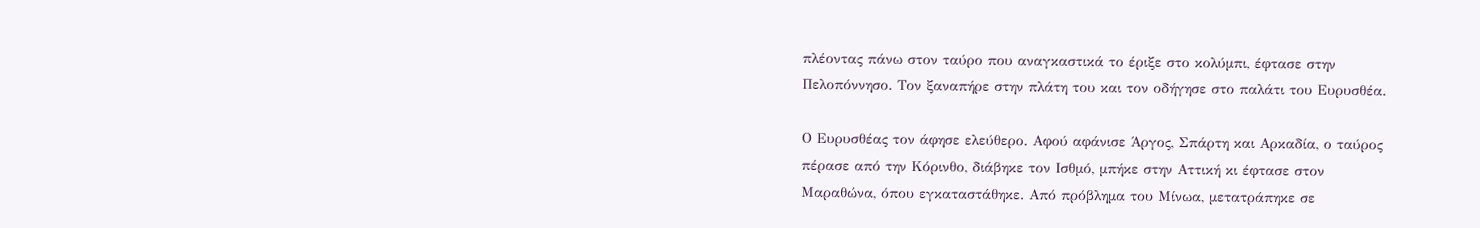πλέοντας πάνω στον ταύρο που αναγκαστικά το έριξε στο κολύμπι, έφτασε στην Πελοπόννησο. Τον ξαναπήρε στην πλάτη του και τον οδήγησε στο παλάτι του Ευρυσθέα.

Ο Ευρυσθέας τον άφησε ελεύθερο. Αφού αφάνισε Άργος, Σπάρτη και Αρκαδία, ο ταύρος πέρασε από την Κόρινθο, διάβηκε τον Ισθμό, μπήκε στην Αττική κι έφτασε στον Μαραθώνα, όπου εγκαταστάθηκε. Από πρόβλημα του Μίνωα, μετατράπηκε σε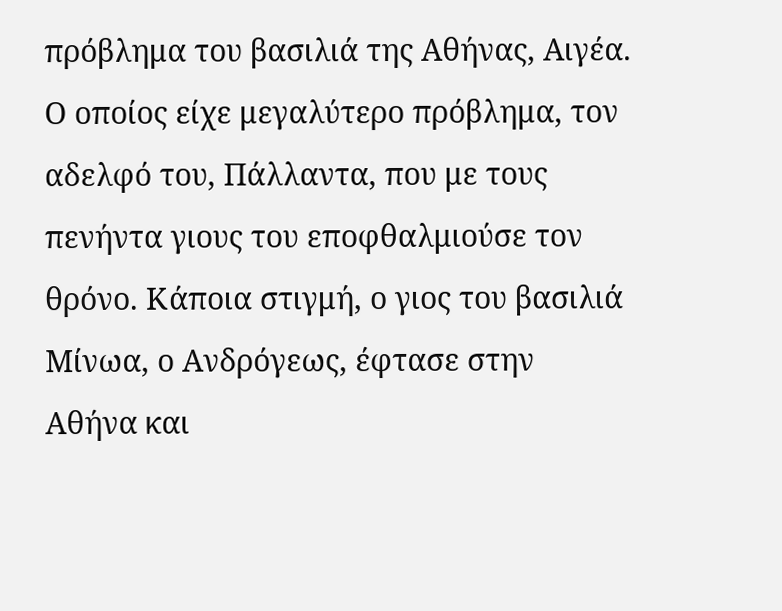πρόβλημα του βασιλιά της Αθήνας, Αιγέα. Ο οποίος είχε μεγαλύτερο πρόβλημα, τον αδελφό του, Πάλλαντα, που με τους πενήντα γιους του εποφθαλμιούσε τον θρόνο. Κάποια στιγμή, ο γιος του βασιλιά Μίνωα, ο Ανδρόγεως, έφτασε στην Αθήνα και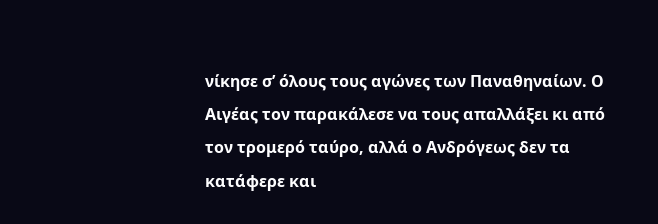νίκησε σ’ όλους τους αγώνες των Παναθηναίων. Ο Αιγέας τον παρακάλεσε να τους απαλλάξει κι από τον τρομερό ταύρο, αλλά ο Ανδρόγεως δεν τα κατάφερε και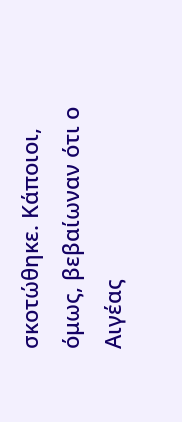σκοτώθηκε. Κάποιοι, όμως, βεβαίωναν ότι ο Αιγέας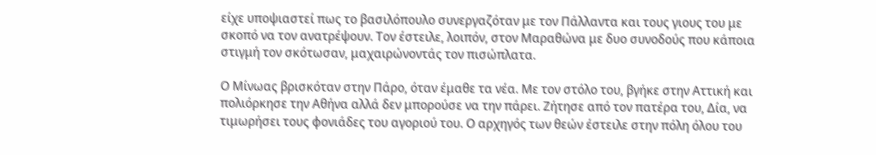είχε υποψιαστεί πως το βασιλόπουλο συνεργαζόταν με τον Πάλλαντα και τους γιους του με σκοπό να τον ανατρέψουν. Τον έστειλε, λοιπόν, στον Μαραθώνα με δυο συνοδούς που κάποια στιγμή τον σκότωσαν, μαχαιρώνοντάς τον πισώπλατα.

Ο Μίνωας βρισκόταν στην Πάρο, όταν έμαθε τα νέα. Με τον στόλο του, βγήκε στην Αττική και πολιόρκησε την Αθήνα αλλά δεν μπορούσε να την πάρει. Ζήτησε από τον πατέρα του, Δία, να τιμωρήσει τους φονιάδες του αγοριού του. Ο αρχηγός των θεών έστειλε στην πόλη όλου του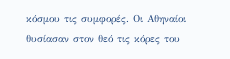κόσμου τις συμφορές. Οι Αθηναίοι θυσίασαν στον θεό τις κόρες του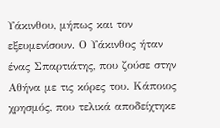Υάκινθου, μήπως και τον εξευμενίσουν. Ο Υάκινθος ήταν ένας Σπαρτιάτης, που ζούσε στην Αθήνα με τις κόρες του. Κάποιος χρησμός, που τελικά αποδείχτηκε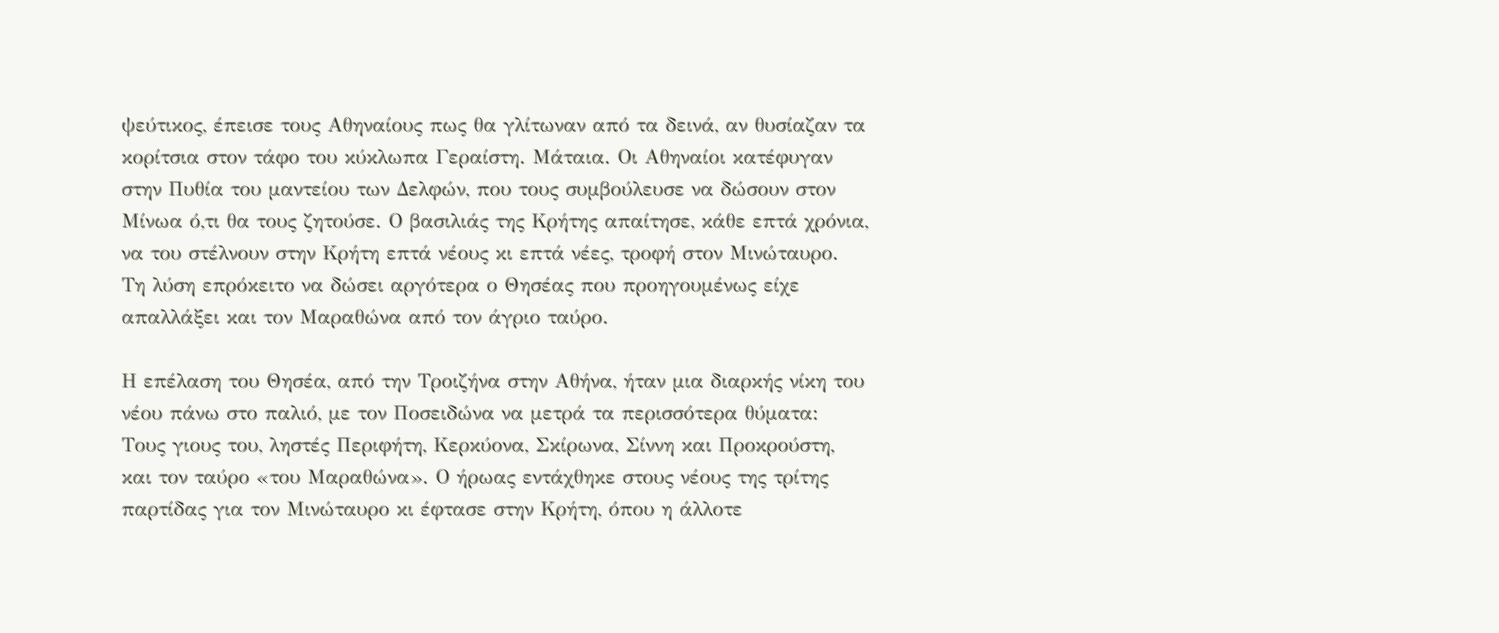ψεύτικος, έπεισε τους Αθηναίους πως θα γλίτωναν από τα δεινά, αν θυσίαζαν τα κορίτσια στον τάφο του κύκλωπα Γεραίστη. Μάταια. Οι Αθηναίοι κατέφυγαν στην Πυθία του μαντείου των Δελφών, που τους συμβούλευσε να δώσουν στον Μίνωα ό,τι θα τους ζητούσε. Ο βασιλιάς της Κρήτης απαίτησε, κάθε επτά χρόνια, να του στέλνουν στην Κρήτη επτά νέους κι επτά νέες, τροφή στον Μινώταυρο. Τη λύση επρόκειτο να δώσει αργότερα ο Θησέας που προηγουμένως είχε απαλλάξει και τον Μαραθώνα από τον άγριο ταύρο.

Η επέλαση του Θησέα, από την Τροιζήνα στην Αθήνα, ήταν μια διαρκής νίκη του νέου πάνω στο παλιό, με τον Ποσειδώνα να μετρά τα περισσότερα θύματα: Τους γιους του, ληστές Περιφήτη, Κερκύονα, Σκίρωνα, Σίννη και Προκρούστη, και τον ταύρο «του Μαραθώνα». Ο ήρωας εντάχθηκε στους νέους της τρίτης παρτίδας για τον Μινώταυρο κι έφτασε στην Κρήτη, όπου η άλλοτε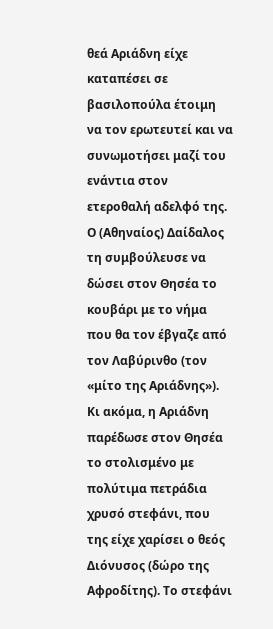θεά Αριάδνη είχε καταπέσει σε βασιλοπούλα έτοιμη να τον ερωτευτεί και να συνωμοτήσει μαζί του ενάντια στον ετεροθαλή αδελφό της. Ο (Αθηναίος) Δαίδαλος τη συμβούλευσε να δώσει στον Θησέα το κουβάρι με το νήμα που θα τον έβγαζε από τον Λαβύρινθο (τον «μίτο της Αριάδνης»). Κι ακόμα, η Αριάδνη παρέδωσε στον Θησέα το στολισμένο με πολύτιμα πετράδια χρυσό στεφάνι, που της είχε χαρίσει ο θεός Διόνυσος (δώρο της Αφροδίτης). Το στεφάνι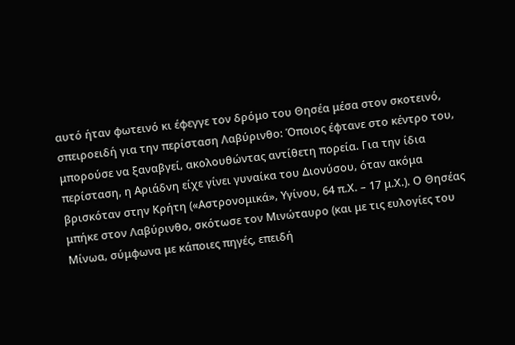αυτό ήταν φωτεινό κι έφεγγε τον δρόμο του Θησέα μέσα στον σκοτεινό, σπειροειδή για την περίσταση Λαβύρινθο: Όποιος έφτανε στο κέντρο του, μπορούσε να ξαναβγεί, ακολουθώντας αντίθετη πορεία. Για την ίδια περίσταση, η Αριάδνη είχε γίνει γυναίκα του Διονύσου, όταν ακόμα βρισκόταν στην Κρήτη («Αστρονομικά», Υγίνου, 64 π.Χ. – 17 μ.Χ.). Ο Θησέας μπήκε στον Λαβύρινθο, σκότωσε τον Μινώταυρο (και με τις ευλογίες του Μίνωα, σύμφωνα με κάποιες πηγές, επειδή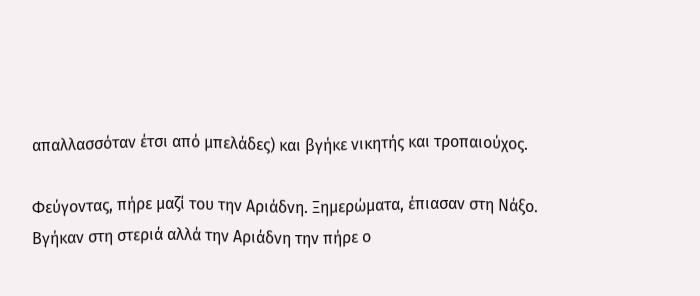απαλλασσόταν έτσι από μπελάδες) και βγήκε νικητής και τροπαιούχος.

Φεύγοντας, πήρε μαζί του την Αριάδνη. Ξημερώματα, έπιασαν στη Νάξο. Βγήκαν στη στεριά αλλά την Αριάδνη την πήρε ο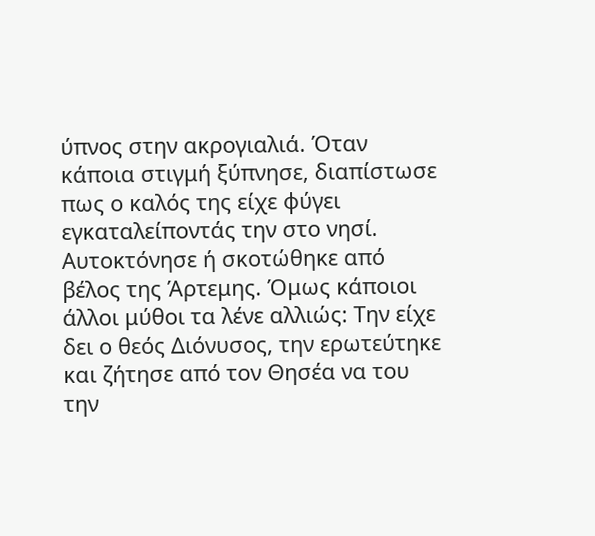ύπνος στην ακρογιαλιά. Όταν κάποια στιγμή ξύπνησε, διαπίστωσε πως ο καλός της είχε φύγει εγκαταλείποντάς την στο νησί. Αυτοκτόνησε ή σκοτώθηκε από βέλος της Άρτεμης. Όμως κάποιοι άλλοι μύθοι τα λένε αλλιώς: Την είχε δει ο θεός Διόνυσος, την ερωτεύτηκε και ζήτησε από τον Θησέα να του την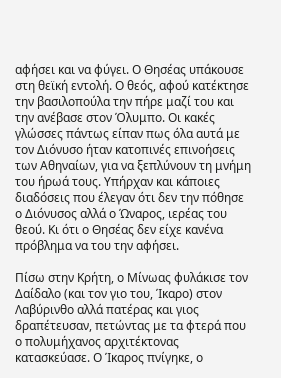αφήσει και να φύγει. Ο Θησέας υπάκουσε στη θεϊκή εντολή. Ο θεός, αφού κατέκτησε την βασιλοπούλα την πήρε μαζί του και την ανέβασε στον Όλυμπο. Οι κακές γλώσσες πάντως είπαν πως όλα αυτά με τον Διόνυσο ήταν κατοπινές επινοήσεις των Αθηναίων, για να ξεπλύνουν τη μνήμη του ήρωά τους. Υπήρχαν και κάποιες διαδόσεις που έλεγαν ότι δεν την πόθησε ο Διόνυσος αλλά ο Ώναρος, ιερέας του θεού. Κι ότι ο Θησέας δεν είχε κανένα πρόβλημα να του την αφήσει.

Πίσω στην Κρήτη, ο Μίνωας φυλάκισε τον Δαίδαλο (και τον γιο του, Ίκαρο) στον Λαβύρινθο αλλά πατέρας και γιος δραπέτευσαν, πετώντας με τα φτερά που ο πολυμήχανος αρχιτέκτονας κατασκεύασε. Ο Ίκαρος πνίγηκε, ο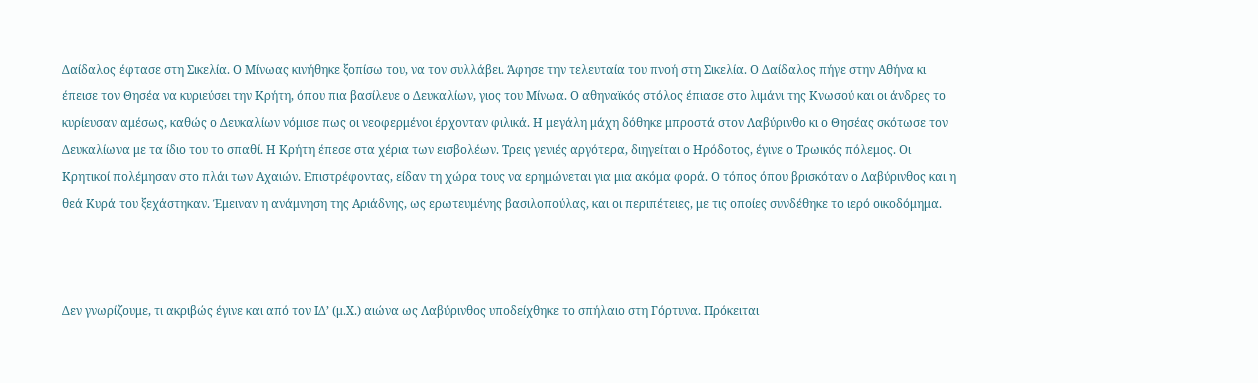Δαίδαλος έφτασε στη Σικελία. Ο Μίνωας κινήθηκε ξοπίσω του, να τον συλλάβει. Άφησε την τελευταία του πνοή στη Σικελία. Ο Δαίδαλος πήγε στην Αθήνα κι έπεισε τον Θησέα να κυριεύσει την Κρήτη, όπου πια βασίλευε ο Δευκαλίων, γιος του Μίνωα. Ο αθηναϊκός στόλος έπιασε στο λιμάνι της Κνωσού και οι άνδρες το κυρίευσαν αμέσως, καθώς ο Δευκαλίων νόμισε πως οι νεοφερμένοι έρχονταν φιλικά. Η μεγάλη μάχη δόθηκε μπροστά στον Λαβύρινθο κι ο Θησέας σκότωσε τον Δευκαλίωνα με τα ίδιο του το σπαθί. Η Κρήτη έπεσε στα χέρια των εισβολέων. Τρεις γενιές αργότερα, διηγείται ο Ηρόδοτος, έγινε ο Τρωικός πόλεμος. Οι Κρητικοί πολέμησαν στο πλάι των Αχαιών. Επιστρέφοντας, είδαν τη χώρα τους να ερημώνεται για μια ακόμα φορά. Ο τόπος όπου βρισκόταν ο Λαβύρινθος και η θεά Κυρά του ξεχάστηκαν. Έμειναν η ανάμνηση της Αριάδνης, ως ερωτευμένης βασιλοπούλας, και οι περιπέτειες, με τις οποίες συνδέθηκε το ιερό οικοδόμημα.



Δεν γνωρίζουμε, τι ακριβώς έγινε και από τον ΙΔ’ (μ.Χ.) αιώνα ως Λαβύρινθος υποδείχθηκε το σπήλαιο στη Γόρτυνα. Πρόκειται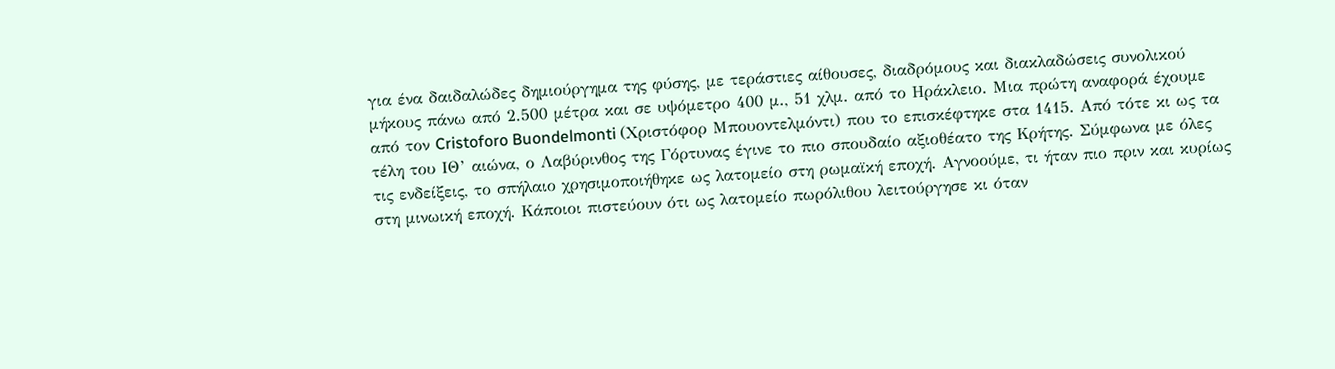για ένα δαιδαλώδες δημιούργημα της φύσης, με τεράστιες αίθουσες, διαδρόμους και διακλαδώσεις συνολικού μήκους πάνω από 2.500 μέτρα και σε υψόμετρο 400 μ., 51 χλμ. από το Ηράκλειο. Μια πρώτη αναφορά έχουμε από τον Cristoforo Buondelmonti (Χριστόφορ Μπουοντελμόντι) που το επισκέφτηκε στα 1415. Από τότε κι ως τα τέλη του ΙΘ’ αιώνα, ο Λαβύρινθος της Γόρτυνας έγινε το πιο σπουδαίο αξιοθέατο της Κρήτης. Σύμφωνα με όλες τις ενδείξεις, το σπήλαιο χρησιμοποιήθηκε ως λατομείο στη ρωμαϊκή εποχή. Αγνοούμε, τι ήταν πιο πριν και κυρίως στη μινωική εποχή. Κάποιοι πιστεύουν ότι ως λατομείο πωρόλιθου λειτούργησε κι όταν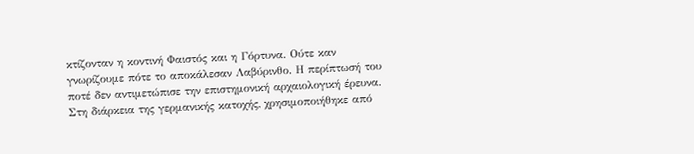κτίζονταν η κοντινή Φαιστός και η Γόρτυνα. Ούτε καν γνωρίζουμε πότε το αποκάλεσαν Λαβύρινθο. Η περίπτωσή του ποτέ δεν αντιμετώπισε την επιστημονική αρχαιολογική έρευνα. Στη διάρκεια της γερμανικής κατοχής, χρησιμοποιήθηκε από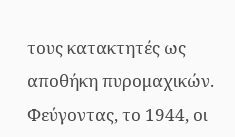τους κατακτητές ως αποθήκη πυρομαχικών. Φεύγοντας, το 1944, οι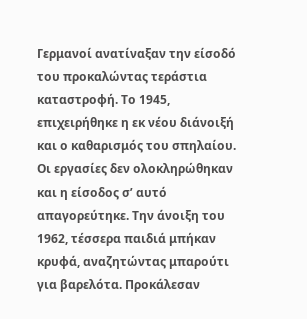Γερμανοί ανατίναξαν την είσοδό του προκαλώντας τεράστια καταστροφή. Το 1945, επιχειρήθηκε η εκ νέου διάνοιξή και ο καθαρισμός του σπηλαίου. Οι εργασίες δεν ολοκληρώθηκαν και η είσοδος σ’ αυτό απαγορεύτηκε. Την άνοιξη του 1962, τέσσερα παιδιά μπήκαν κρυφά, αναζητώντας μπαρούτι για βαρελότα. Προκάλεσαν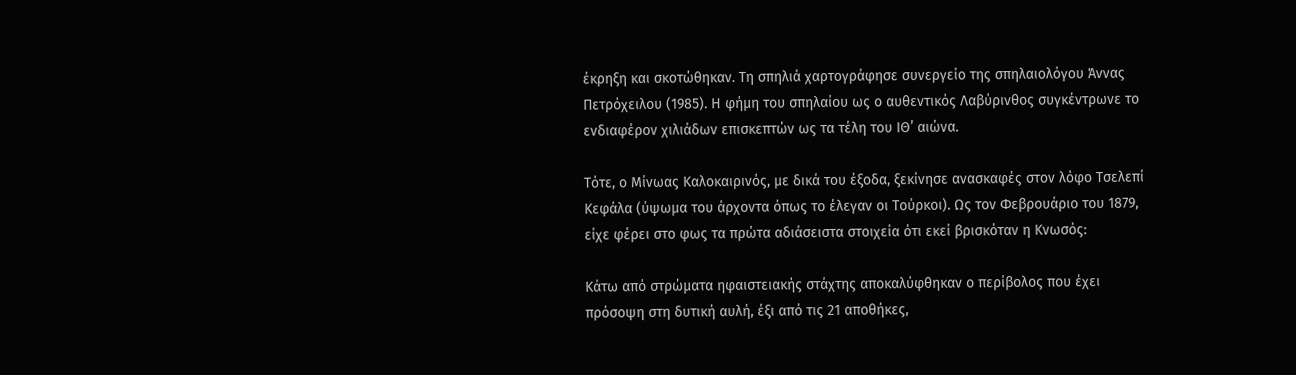έκρηξη και σκοτώθηκαν. Τη σπηλιά χαρτογράφησε συνεργείο της σπηλαιολόγου Άννας Πετρόχειλου (1985). Η φήμη του σπηλαίου ως ο αυθεντικός Λαβύρινθος συγκέντρωνε το ενδιαφέρον χιλιάδων επισκεπτών ως τα τέλη του ΙΘ’ αιώνα.

Τότε, ο Μίνωας Καλοκαιρινός, με δικά του έξοδα, ξεκίνησε ανασκαφές στον λόφο Τσελεπί Κεφάλα (ύψωμα του άρχοντα όπως το έλεγαν οι Τούρκοι). Ως τον Φεβρουάριο του 1879, είχε φέρει στο φως τα πρώτα αδιάσειστα στοιχεία ότι εκεί βρισκόταν η Κνωσός:

Κάτω από στρώματα ηφαιστειακής στάχτης αποκαλύφθηκαν ο περίβολος που έχει πρόσοψη στη δυτική αυλή, έξι από τις 21 αποθήκες,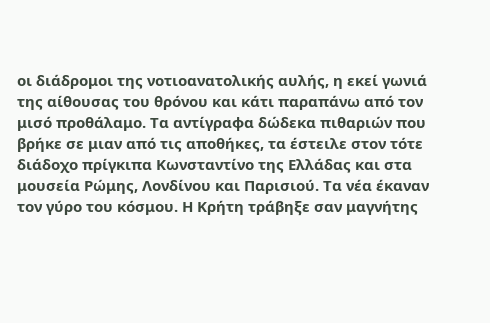οι διάδρομοι της νοτιοανατολικής αυλής, η εκεί γωνιά της αίθουσας του θρόνου και κάτι παραπάνω από τον μισό προθάλαμο. Τα αντίγραφα δώδεκα πιθαριών που βρήκε σε μιαν από τις αποθήκες, τα έστειλε στον τότε διάδοχο πρίγκιπα Κωνσταντίνο της Ελλάδας και στα μουσεία Ρώμης, Λονδίνου και Παρισιού. Τα νέα έκαναν τον γύρο του κόσμου. Η Κρήτη τράβηξε σαν μαγνήτης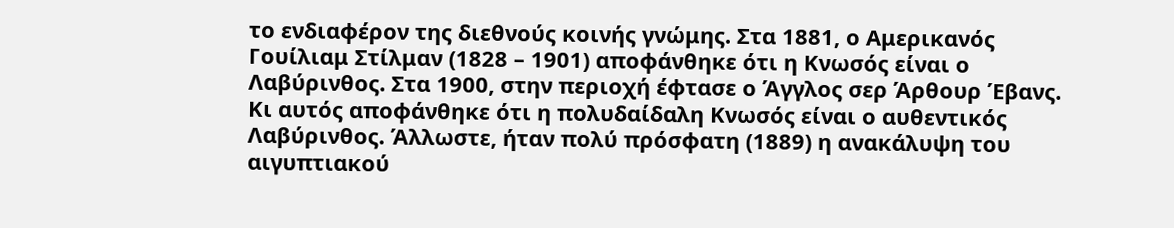το ενδιαφέρον της διεθνούς κοινής γνώμης. Στα 1881, ο Αμερικανός Γουίλιαμ Στίλμαν (1828 – 1901) αποφάνθηκε ότι η Κνωσός είναι ο Λαβύρινθος. Στα 1900, στην περιοχή έφτασε ο Άγγλος σερ Άρθουρ Έβανς. Κι αυτός αποφάνθηκε ότι η πολυδαίδαλη Κνωσός είναι ο αυθεντικός Λαβύρινθος. Άλλωστε, ήταν πολύ πρόσφατη (1889) η ανακάλυψη του αιγυπτιακού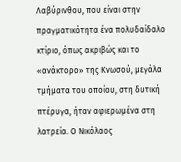Λαβύρινθου, που είναι στην πραγματικότητα ένα πολυδαίδαλο κτίριο, όπως ακριβώς και το «ανάκτορο» της Κνωσού, μεγάλα τμήματα του οποίου, στη δυτική πτέρυγα, ήταν αφιερωμένα στη λατρεία. Ο Νικόλαος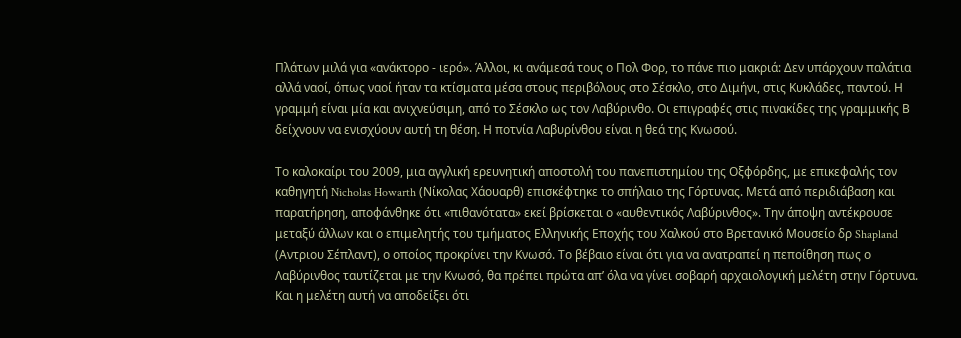Πλάτων μιλά για «ανάκτορο - ιερό». Άλλοι, κι ανάμεσά τους ο Πολ Φορ, το πάνε πιο μακριά: Δεν υπάρχουν παλάτια αλλά ναοί, όπως ναοί ήταν τα κτίσματα μέσα στους περιβόλους στο Σέσκλο, στο Διμήνι, στις Κυκλάδες, παντού. Η γραμμή είναι μία και ανιχνεύσιμη, από το Σέσκλο ως τον Λαβύρινθο. Οι επιγραφές στις πινακίδες της γραμμικής Β δείχνουν να ενισχύουν αυτή τη θέση. Η ποτνία Λαβυρίνθου είναι η θεά της Κνωσού.

Το καλοκαίρι του 2009, μια αγγλική ερευνητική αποστολή του πανεπιστημίου της Οξφόρδης, με επικεφαλής τον καθηγητή Nicholas Howarth (Νίκολας Χάουαρθ) επισκέφτηκε το σπήλαιο της Γόρτυνας. Μετά από περιδιάβαση και παρατήρηση, αποφάνθηκε ότι «πιθανότατα» εκεί βρίσκεται ο «αυθεντικός Λαβύρινθος». Την άποψη αντέκρουσε μεταξύ άλλων και ο επιμελητής του τμήματος Ελληνικής Εποχής του Χαλκού στο Βρετανικό Μουσείο δρ Shapland (Αντριου Σέπλαντ), ο οποίος προκρίνει την Κνωσό. Το βέβαιο είναι ότι για να ανατραπεί η πεποίθηση πως ο Λαβύρινθος ταυτίζεται με την Κνωσό, θα πρέπει πρώτα απ’ όλα να γίνει σοβαρή αρχαιολογική μελέτη στην Γόρτυνα. Και η μελέτη αυτή να αποδείξει ότι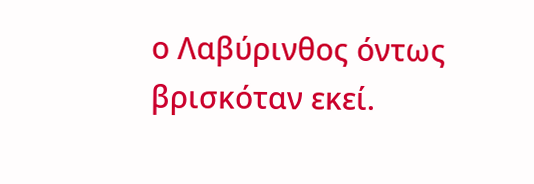ο Λαβύρινθος όντως βρισκόταν εκεί.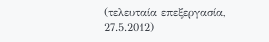(τελευταία επεξεργασία, 27.5.2012)